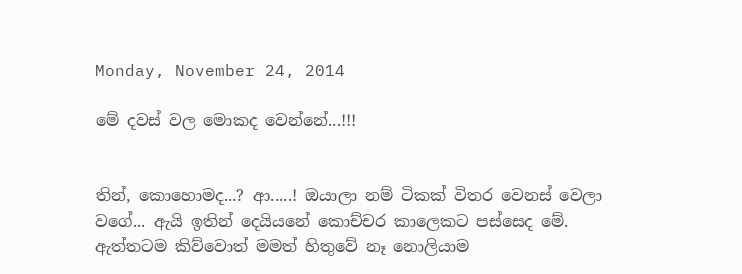Monday, November 24, 2014

මේ දවස් වල මොකද වෙන්නේ...!!!


තින්, කොහොමද...? ආ.....! ඔයාලා නම් ටිකක් විතර වෙනස් වෙලා වගේ... ඇයි ඉතින් දෙයියනේ කොච්චර කාලෙකට පස්සෙද මේ. ඇත්තටම කිව්වොත් මමත් හිතුවේ නෑ නොලියාම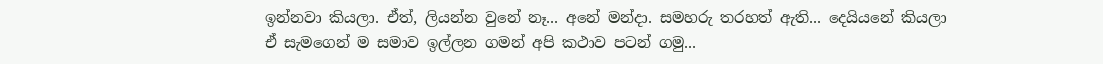ඉන්නවා කියලා. ඒත්, ලියන්න වුනේ නෑ... අනේ මන්දා. සමහරු තරහත් ඇති... දෙයියනේ කියලා ඒ සැමගෙන් ම සමාව ඉල්ලන ගමන් අපි කථාව පටන් ගමු...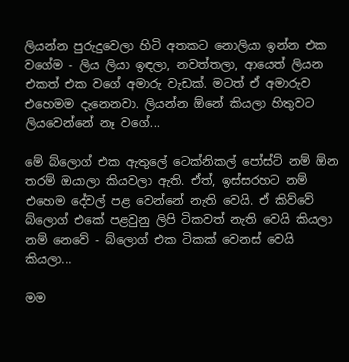ලියන්න පුරුදුවෙලා හිටි අතකට නොලියා ඉන්න එක වගේම - ලිය ලියා ඉඳලා, නවත්තලා, ආයෙත් ලියන එකත් එක වගේ අමාරු වැඩක්. මටත් ඒ අමාරුව එහෙමම දැනෙනවා. ලියන්න ඕනේ කියලා හිතුවට ලියවෙන්නේ නෑ වගේ...

මේ බ්ලොග් එක ඇතුලේ ටෙක්නිකල් පෝස්ට් නම් ඕන තරම් ඔයාලා කියවලා ඇති. ඒත්, ඉස්සරහට නම් එහෙම දේවල් පළ වෙන්නේ නැති වෙයි. ඒ කිව්වේ බ්ලොග් එකේ පළවුනු ලිපි ටිකවත් නැති වෙයි කියලා නම් නෙවේ - බ්ලොග් එක ටිකක් වෙනස් වෙයි කියලා...

මම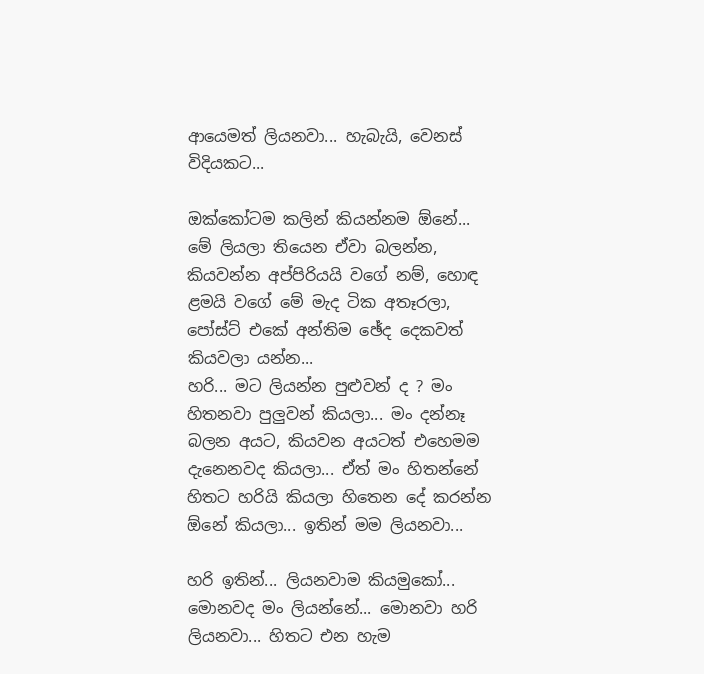ආයෙමත් ලියනවා... හැබැයි, වෙනස් විදියකට...

ඔක්කෝටම කලින් කියන්නම ඕනේ... මේ ලියලා තියෙන ඒවා බලන්න, කියවන්න අප්පිරියයි වගේ නම්, හොඳ ළමයි වගේ මේ මැද ටික අතෑරලා, පෝස්ට් එකේ අන්තිම ඡේද දෙකවත් කියවලා යන්න...
හරි... මට ලියන්න පුළුවන් ද ? මං හිතනවා පුලුවන් කියලා... මං දන්නෑ බලන අයට, කියවන අයටත් එහෙමම දැනෙනවද කියලා... ඒත් මං හිතන්නේ හිතට හරියි කියලා හිතෙන දේ කරන්න ඕනේ කියලා... ඉතින් මම ලියනවා...

හරි ඉතින්... ලියනවාම කියමුකෝ... මොනවද මං ලියන්නේ... මොනවා හරි ලියනවා... හිතට එන හැම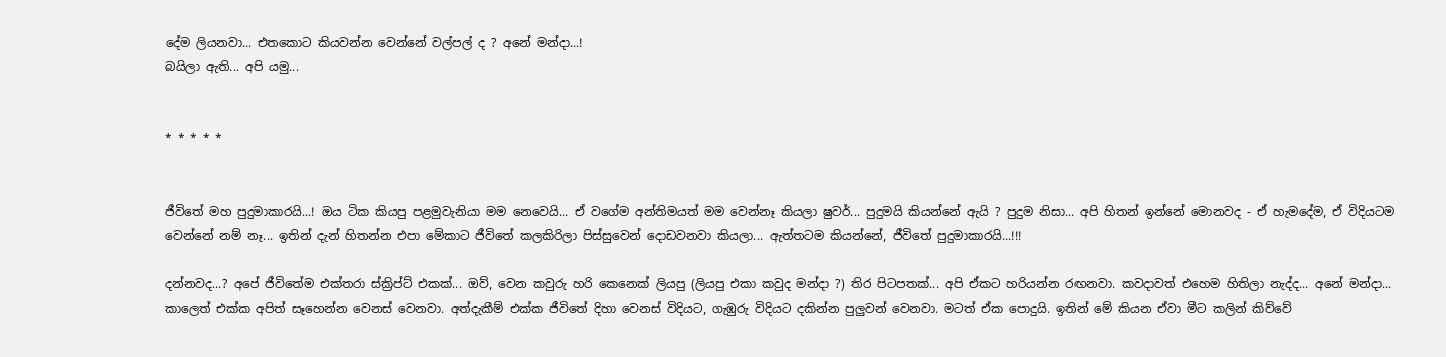දේම ලියනවා... එතකොට කියවන්න වෙන්නේ වල්පල් ද ? අනේ මන්දා...!
බයිලා ඇති... අපි යමු...


* * * * *


ජීවිතේ මහ පුදුමාකාරයි...! ඔය ටික කියපු පළමුවැනියා මම නෙවෙයි... ඒ වගේම අන්තිමයත් මම වෙන්නෑ කියලා ෂුවර්... පුදුමයි කියන්නේ ඇයි ? පුදුම නිසා... අපි හිතන් ඉන්නේ මොනවද - ඒ හැමදේම, ඒ විදියටම වෙන්නේ නම් නෑ... ඉතින් දැන් හිතන්න එපා මේකාට ජීවිතේ කලකිරිලා පිස්සුවෙන් දොඩවනවා කියලා... ඇත්තටම කියන්නේ, ජීවිතේ පුදුමාකාරයි...!!!

දන්නවද...? අපේ ජීවිතේම එක්තරා ස්ක්‍රිප්ට් එකක්... ඔව්, වෙන කවුරු හරි කෙනෙක් ලියපු (ලියපු එකා කවුද මන්දා ?) තිර පිටපතක්... අපි ඒකට හරියන්න රඟනවා. කවදාවත් එහෙම හිතිලා නැද්ද... අනේ මන්දා... කාලෙත් එක්ක අපිත් සෑහෙන්න වෙනස් වෙනවා. අත්දැකීම් එක්ක ජීවිතේ දිහා වෙනස් විදියට, ගැඹුරු විදියට දකින්න පුලුවන් වෙනවා. මටත් ඒක පොදුයි. ඉතින් මේ කියන ඒවා මීට කලින් කිව්වේ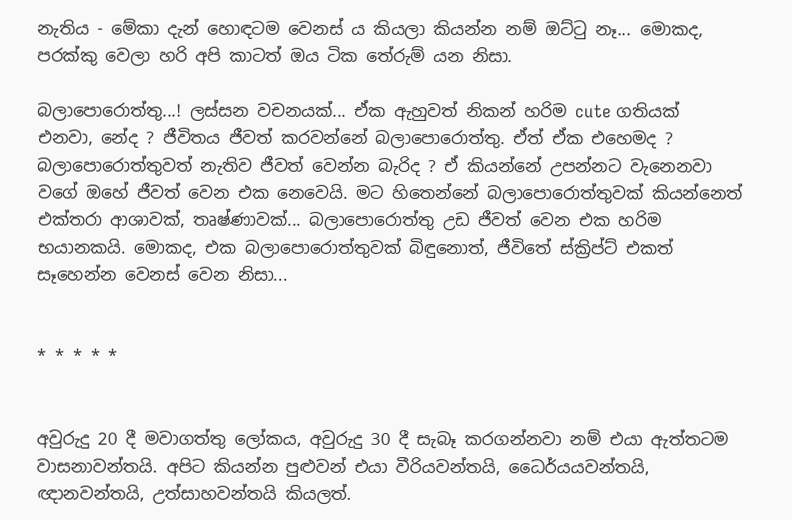නැතිය - මේකා දැන් හොඳටම වෙනස් ය කියලා කියන්න නම් ඔට්ටු නෑ... මොකද, පරක්කු වෙලා හරි අපි කාටත් ඔය ටික තේරුම් යන නිසා.

බලාපොරොත්තු...! ලස්සන වචනයක්... ඒක ඇහුවත් නිකන් හරිම cute ගතියක් එනවා, නේද ? ජීවිතය ජීවත් කරවන්නේ බලාපොරොත්තු. ඒත් ඒක එහෙමද ? බලාපොරොත්තුවත් නැතිව ජීවත් වෙන්න බැරිද ? ඒ කියන්නේ උපන්නට වැනෙනවා වගේ ඔහේ ජීවත් වෙන එක නෙවෙයි. මට හිතෙන්නේ බලාපොරොත්තුවක් කියන්නෙත් එක්තරා ආශාවක්, තෘෂ්ණාවක්... බලාපොරොත්තු උඩ ජීවත් වෙන එක හරිම භයානකයි. මොකද, එක බලාපොරොත්තුවක් බිඳුනොත්, ජීවිතේ ස්ක්‍රිප්ට් එකත් සෑහෙන්න වෙනස් වෙන නිසා...


* * * * *


අවුරුදු 20 දී මවාගත්තු ලෝකය, අවුරුදු 30 දී සැබෑ කරගන්නවා නම් එයා ඇත්තටම වාසනාවන්තයි. අපිට කියන්න පුළුවන් එයා වීරියවන්තයි, ධෛර්යයවන්තයි, ඥානවන්තයි, උත්සාහවන්තයි කියලත්.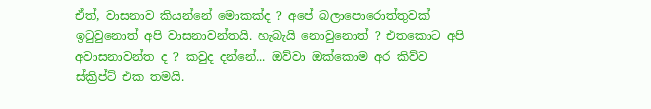ඒත්, වාසනාව කියන්නේ මොකක්ද ? අපේ බලාපොරොත්තුවක් ඉටුවුනොත් අපි වාසනාවන්තයි. හැබැයි නොවුනොත් ? එතකොට අපි අවාසනාවන්ත ද ? කවුද දන්නේ... ඔව්වා ඔක්කොම අර කිව්ව ස්ක්‍රිප්ට් එක තමයි.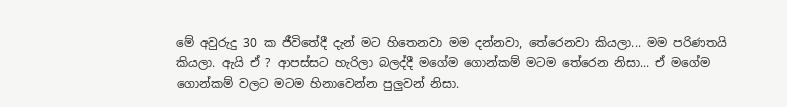මේ අවුරුදු 30 ක ජීවිතේදී දැන් මට හිතෙනවා මම දන්නවා, තේරෙනවා කියලා... මම පරිණතයි කියලා. ඇයි ඒ ? ආපස්සට හැරිලා බලද්දී මගේම ගොන්කම් මටම තේරෙන නිසා... ඒ මගේම ගොන්කම් වලට මටම හිනාවෙන්න පුලුවන් නිසා.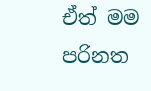ඒත් මම පරිනත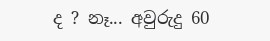ද ? නෑ... අවුරුදු 60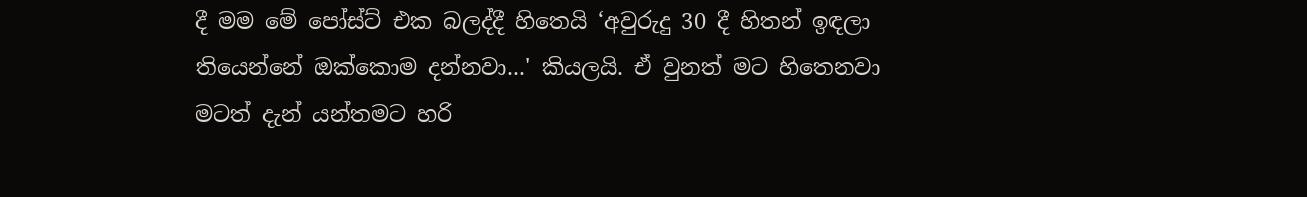දී මම මේ පෝස්ට් එක බලද්දී හිතෙයි ‘අවුරුදු 30 දී හිතන් ඉඳලා තියෙන්නේ ඔක්කොම දන්නවා...' කියලයි. ඒ වුනත් මට හිතෙනවා මටත් දැන් යන්තමට හරි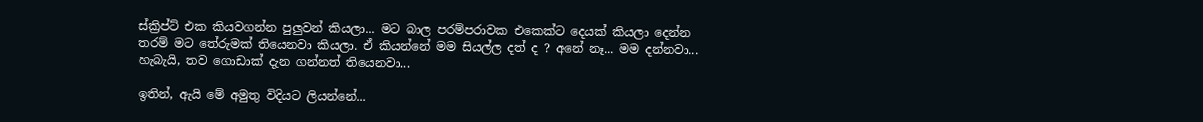ස්ක්‍රිප්ට් එක කියවගන්න පුලුවන් කියලා... මට බාල පරම්පරාවක එකෙක්ට දෙයක් කියලා දෙන්න තරම් මට තේරුමක් තියෙනවා කියලා. ඒ කියන්නේ මම සියල්ල දත් ද ? අනේ නෑ... මම දන්නවා... හැබැයි, තව ගොඩාක් දැන ගන්නත් තියෙනවා...

ඉතින්, ඇයි මේ අමුතු විදියට ලියන්නේ...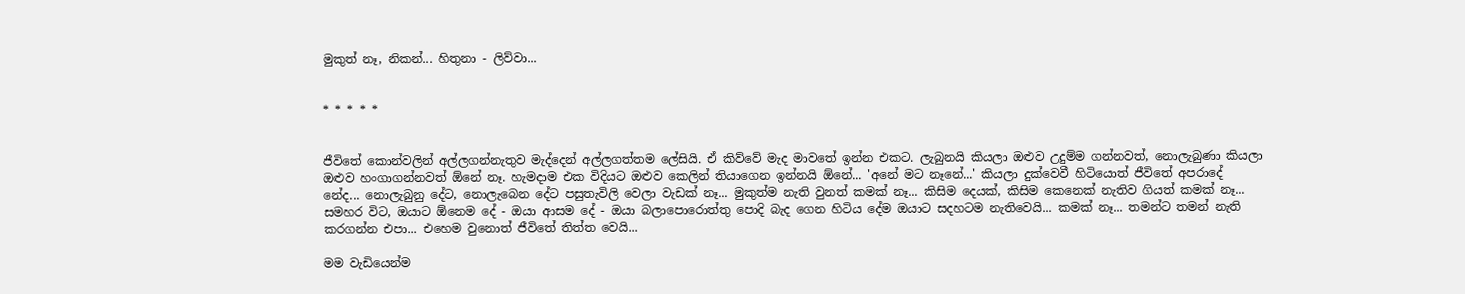මුකුත් නෑ, නිකන්... හිතුනා - ලිව්වා...


* * * * *


ජීවිතේ කොන්වලින් අල්ලගන්නැතුව මැද්දෙන් අල්ලගත්තම ලේසියි. ඒ කිව්වේ මැද මාවතේ ඉන්න එකට. ලැබුනයි කියලා ඔළුව උදුම්ම ගන්නවත්, නොලැබුණා කියලා ඔළුව හංගාගන්නවත් ඕනේ නෑ. හැමදාම එක විදියට ඔළුව කෙලින් තියාගෙන ඉන්නයි ඕනේ... 'අනේ මට නෑනේ...' කියලා දුක්වෙවී හිටියොත් ජීවිතේ අපරාදේ නේද... නොලැබුනු දේට, නොලැබෙන දේට පසුතැවිලි වෙලා වැඩක් නෑ... මුකුත්ම නැති වුනත් කමක් නෑ... කිසිම දෙයක්, කිසිම කෙනෙක් නැතිව ගියත් කමක් නෑ... සමහර විට, ඔයාට ඕනෙම දේ - ඔයා ආසම දේ - ඔයා බලාපොරොත්තු පොදි බැද ගෙන හිටිය දේම ඔයාට සදහටම නැතිවෙයි... කමක් නෑ... තමන්ට තමන් නැති කරගන්න එපා... එහෙම වුනොත් ජීවිතේ තිත්ත වෙයි...

මම වැඩියෙන්ම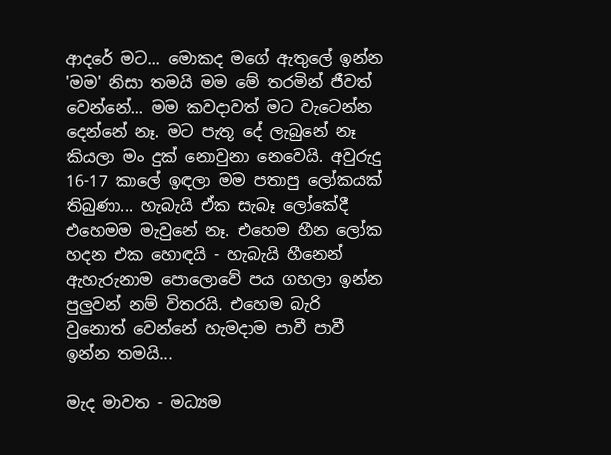ආදරේ මට... මොකද මගේ ඇතුලේ ඉන්න 'මම' නිසා තමයි මම මේ තරමින් ජීවත් වෙන්නේ... මම කවදාවත් මට වැටෙන්න දෙන්නේ නෑ. මට පැතූ දේ ලැබුනේ නෑ කියලා මං දුක් නොවුනා නෙවෙයි. අවුරුදු 16-17 කාලේ ඉඳලා මම පතාපු ලෝකයක් තිබුණා... හැබැයි ඒක සැබෑ ලෝකේදී එහෙමම මැවුනේ නෑ. එහෙම හීන ලෝක හදන එක හොඳයි - හැබැයි හීනෙන් ඇහැරුනාම පොලොවේ පය ගහලා ඉන්න පුලුවන් නම් විතරයි. එහෙම බැරි වුනොත් වෙන්නේ හැමදාම පාවී පාවී ඉන්න තමයි...

මැද මාවත - මධ්‍යම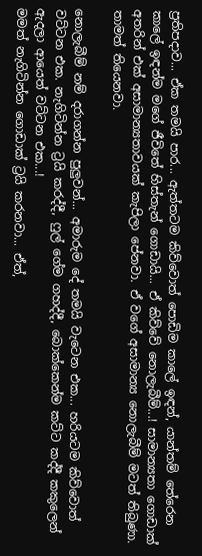ප්‍රතිපදාව... ඒක තමයි පාර... ඇත්තටම කිව්වොත් පොඩිම කාලේ ඉඳන්, යාන්තම් තේරෙන කාලේ ඉඳන්ම මගේ ජීවිතේ හිස්තැන් ගොඩායි... ඒ කිව්වේ නොලැබීම්...! සාමාන්‍යතා ගොඩාක් අතරින් එක් අසාමාන්‍යතාවයක් කැපිලා පේනවා. ඒ වගේ අසාමාන්‍ය නොලැබීම් මටත් තිබුණා. තාමත් තියෙනවා.

නොලැබීම් නම් දරාගන්න පුලුවන්... අමාරුම දේ තමයි වැටෙන එක... හරියටම කිව්වොත් වට්ටන එක. නැගිටින්න ට්‍රයි කරද්දී, ෆුල් ගේම ගහද්දී, බොක්කෙන්ම කට්ට කද්දී කකුලෙන් ඇදලා ආයෙත් වට්ටන එක...!
මමත් නැගිටින්න ගොඩාක් ට්‍රයි කරනවා... ඒත්,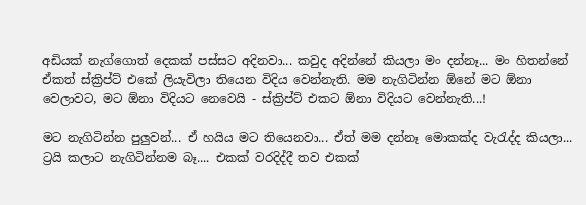අඩියක් නැග්ගොත් දෙකක් පස්සට අදිනවා... කවුද අදින්නේ කියලා මං දන්නෑ... මං හිතන්නේ ඒකත් ස්ක්‍රිප්ට් එකේ ලියැවිලා තියෙන විදිය වෙන්නැති. මම නැගිටින්න ඕනේ මට ඕනා වෙලාවට, මට ඕනා විදියට නෙවෙයි - ස්ක්‍රිප්ට් එකට ඕනා විදියට වෙන්නැති...!

මට නැගිටින්න පුලුවන්... ඒ හයිය මට තියෙනවා... ඒත් මම දන්නෑ මොකක්ද වැරැද්ද කියලා... ට්‍රයි කලාට නැගිටින්නම බෑ.... එකක් වරදිද්දී තව එකක්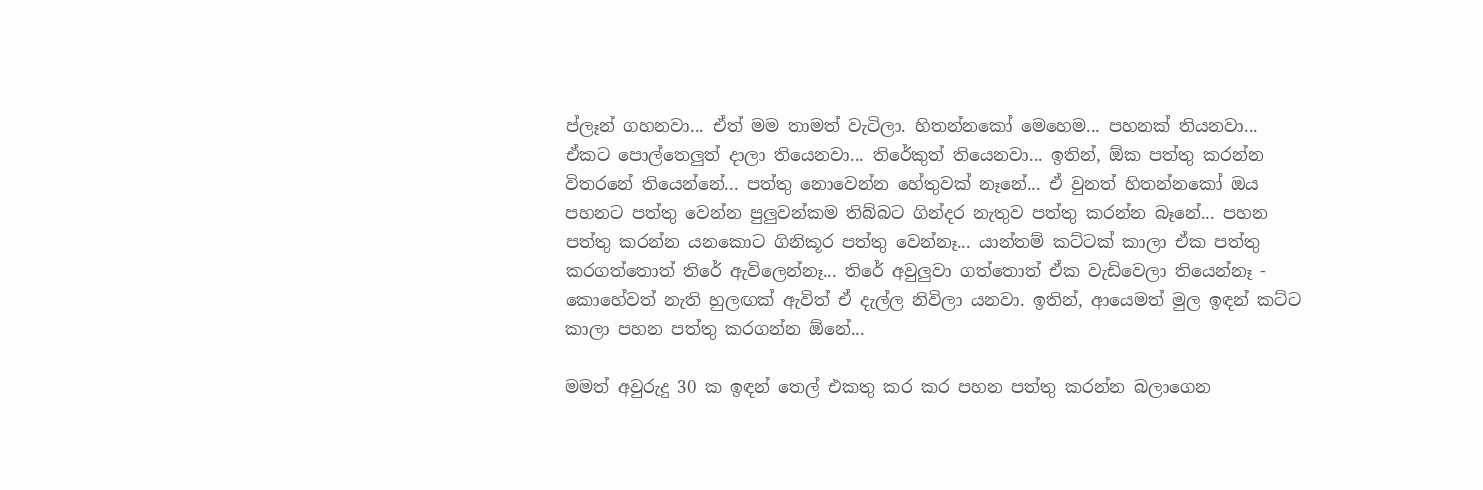ප්ලෑන් ගහනවා... ඒත් මම තාමත් වැටිලා. හිතන්නකෝ මෙහෙම... පහනක් තියනවා... ඒකට පොල්තෙලුත් දාලා තියෙනවා... තිරේකුත් තියෙනවා... ඉතින්, ඕක පත්තු කරන්න විතරනේ තියෙන්නේ... පත්තු නොවෙන්න හේතුවක් නෑනේ... ඒ වුනත් හිතන්නකෝ ඔය පහනට පත්තු වෙන්න පුලුවන්කම තිබ්බට ගින්දර නැතුව පත්තු කරන්න බෑනේ... පහන පත්තු කරන්න යනකොට ගිනිකූර පත්තු වෙන්නෑ... යාන්තම් කට්ටක් කාලා ඒක පත්තු කරගත්තොත් තිරේ ඇවිලෙන්නෑ... තිරේ අවුලුවා ගත්තොත් ඒක වැඩිවෙලා තියෙන්නෑ - කොහේවත් නැති හුලඟක් ඇවිත් ඒ දැල්ල නිවිලා යනවා. ඉතින්, ආයෙමත් මුල ඉඳන් කට්ට කාලා පහන පත්තු කරගන්න ඕනේ...

මමත් අවුරුදු 30 ක ඉඳන් තෙල් එකතු කර කර පහන පත්තු කරන්න බලාගෙන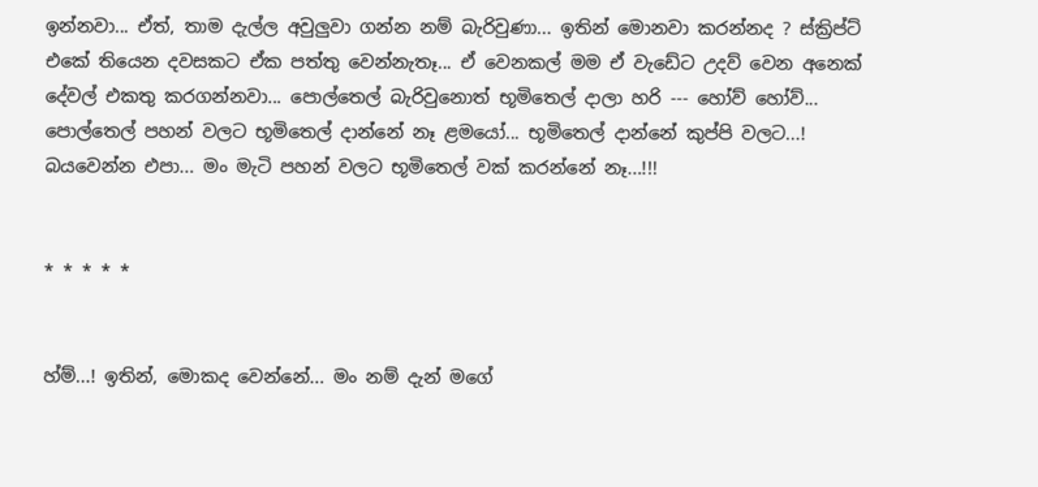ඉන්නවා... ඒත්, තාම දැල්ල අවුලුවා ගන්න නම් බැරිවුණා... ඉතින් මොනවා කරන්නද ? ස්ක්‍රිප්ට් එකේ තියෙන දවසකට ඒක පත්තු වෙන්නැතෑ... ඒ වෙනකල් මම ඒ වැඩේට උදව් වෙන අනෙක් දේවල් එකතු කරගන්නවා... පොල්තෙල් බැරිවුනොත් භූමිතෙල් දාලා හරි --- හෝව් හෝව්... පොල්තෙල් පහන් වලට භූමිතෙල් දාන්නේ නෑ ළමයෝ... භූමිතෙල් දාන්නේ කුප්පි වලට...! බයවෙන්න එපා... මං මැටි පහන් වලට භූමිතෙල් වක් කරන්නේ නෑ...!!!


* * * * *


හ්ම්...! ඉතින්, මොකද වෙන්නේ... මං නම් දැන් මගේ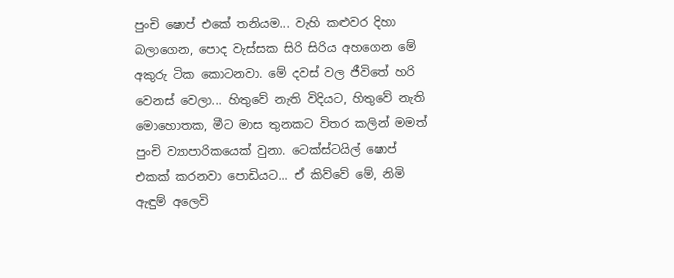පුංචි ෂොප් එකේ තනියම... වැහි කළුවර දිහා බලාගෙන, පොද වැස්සක සිරි සිරිය අහගෙන මේ අකුරු ටික කොටනවා. මේ දවස් වල ජීවිතේ හරි වෙනස් වෙලා... හිතුවේ නැති විදියට, හිතුවේ නැති මොහොතක, මීට මාස තුනකට විතර කලින් මමත් පුංචි ව්‍යාපාරිකයෙක් වුනා. ටෙක්ස්ටයිල් ෂොප් එකක් කරනවා පොඩියට... ඒ කිව්වේ මේ, නිමි ඇඳුම් අලෙවි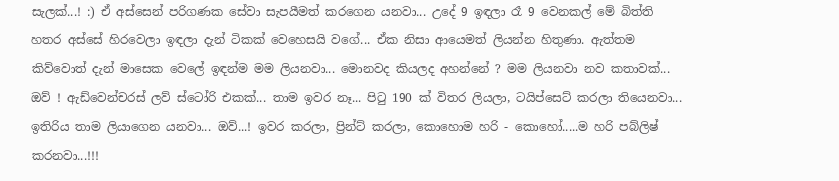සැලක්...! :) ඒ අස්සෙන් පරිගණක සේවා සැපයීමත් කරගෙන යනවා... උදේ 9 ඉඳලා රෑ 9 වෙනකල් මේ බිත්ති හතර අස්සේ හිරවෙලා ඉඳලා දැන් ටිකක් වෙහෙසයි වගේ... ඒක නිසා ආයෙමත් ලියන්න හිතුණා. ඇත්තම කිව්වොත් දැන් මාසෙක වෙලේ ඉඳන්ම මම ලියනවා... මොනවද කියලද අහන්නේ ? මම ලියනවා නව කතාවක්... ඔව් ! ඇඩ්වෙන්චරස් ලව් ස්ටෝරි එකක්... තාම ඉවර නෑ... පිටු 190 ක් විතර ලියලා, ටයිප්සෙට් කරලා තියෙනවා... ඉතිරිය තාම ලියාගෙන යනවා... ඔව්...! ඉවර කරලා, ප්‍රින්ට් කරලා, කොහොම හරි - කොහෝ.....ම හරි පබ්ලිෂ් කරනවා...!!!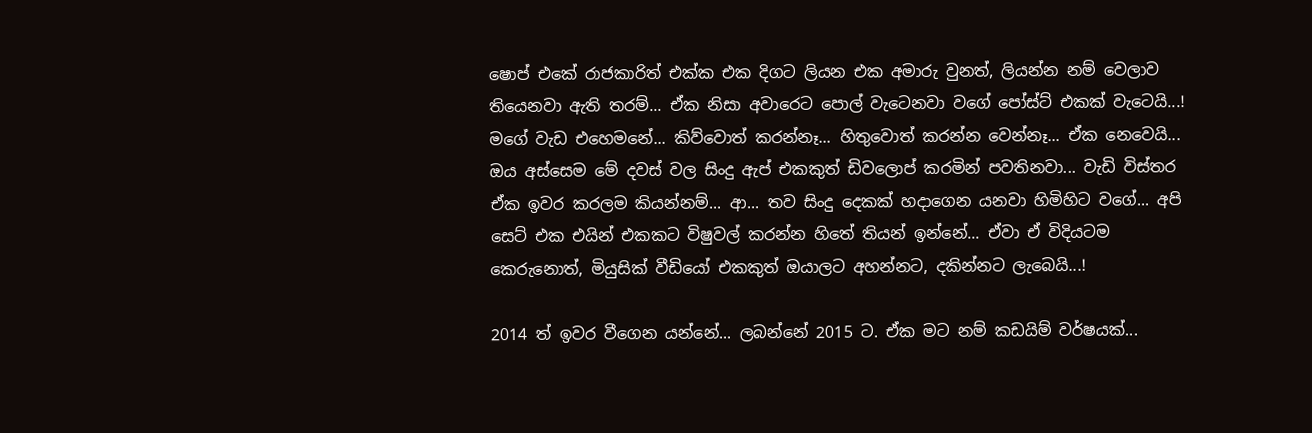ෂොප් එකේ රාජකාරිත් එක්ක එක දිගට ලියන එක අමාරු වුනත්, ලියන්න නම් වෙලාව තියෙනවා ඇති තරම්... ඒක නිසා අවාරෙට පොල් වැටෙනවා වගේ පෝස්ට් එකක් වැටෙයි...! මගේ වැඩ එහෙමනේ... කිව්වොත් කරන්නෑ... හිතුවොත් කරන්න වෙන්නෑ... ඒක නෙවෙයි... ඔය අස්සෙම මේ දවස් වල සිංදු ඇප් එකකුත් ඩිවලොප් කරමින් පවතිනවා... වැඩි විස්තර ඒක ඉවර කරලම කියන්නම්... ආ... තව සිංදු දෙකක් හදාගෙන යනවා හිමිහිට වගේ... අපි සෙට් එක එයින් එකකට විෂුවල් කරන්න හිතේ තියන් ඉන්නේ... ඒවා ඒ විදියටම කෙරුනොත්, මියුසික් වීඩියෝ එකකුත් ඔයාලට අහන්නට, දකින්නට ලැබෙයි...!

2014 ත් ඉවර වීගෙන යන්නේ... ලබන්නේ 2015 ට. ඒක මට නම් කඩයිම් වර්ෂයක්...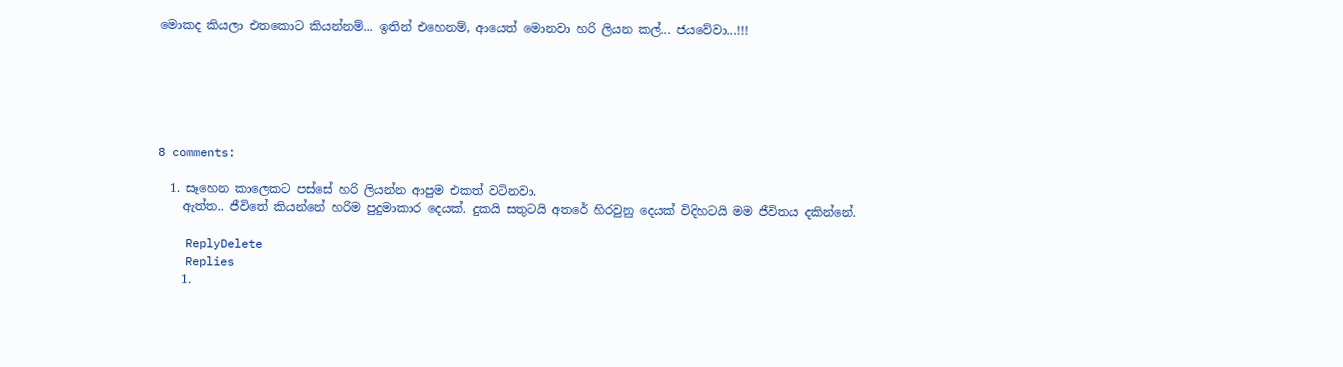මොකද කියලා එතකොට කියන්නම්... ඉතින් එහෙනම්, ආයෙත් මොනවා හරි ලියන කල්... ජයවේවා...!!!






8 comments:

  1. සෑහෙන කාලෙකට පස්සේ හරි ලියන්න ආපුම එකත් වටිනවා.
    ඇත්ත.. ජීවිතේ කියන්නේ හරිම පුදුමාකාර දෙයක්. දුකයි සතුටයි අතරේ හිරවුනු දෙයක් විදිහටයි මම ජීවිතය දකින්නේ.

    ReplyDelete
    Replies
    1.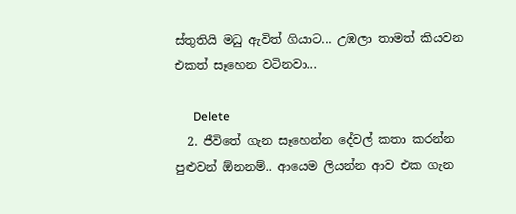ස්තුතියි මධු ඇවිත් ගියාට... උඹලා තාමත් කියවන එකත් සෑහෙන වටිනවා...

      Delete
  2. ජීවිතේ ගැන සෑහෙන්න දේවල් කතා කරන්න පුළුවන් ඕනනම්.. ආයෙම ලියන්න ආව එක ගැන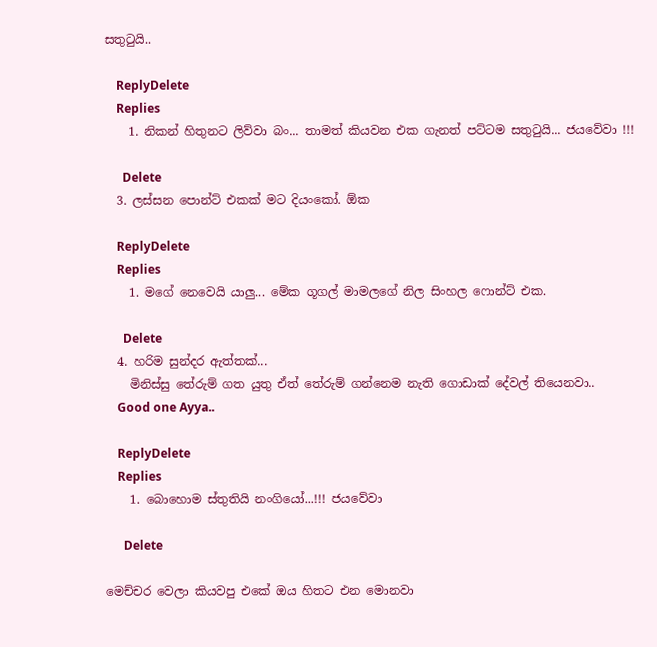සතුටුයි..

    ReplyDelete
    Replies
    1. නිකන් හිතුනට ලිව්වා බං... තාමත් කියවන එක ගැනත් පට්ටම සතුටුයි... ජයවේවා !!!

      Delete
  3. ලස්සන පොන්ට් එකක් මට දියංකෝ. ඕක

    ReplyDelete
    Replies
    1. මගේ නෙවෙයි යාලු... මේක ගූගල් මාමලගේ නිල සිංහල ෆොන්ට් එක.

      Delete
  4. හරිම සුන්දර ඇත්තක්...
    මිනිස්සු තේරුම් ගත යුතු ඒත් තේරුම් ගන්නෙම නැති ගොඩාක් දේවල් තියෙනවා..
    Good one Ayya..

    ReplyDelete
    Replies
    1. බොහොම ස්තුතියි නංගියෝ...!!! ජයවේවා

      Delete

මෙච්චර වෙලා කියවපු එකේ ඔය හිතට එන මොනවා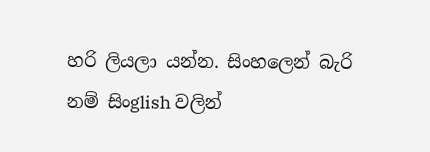හරි ලියලා යන්න. සිංහලෙන් බැරි නම් සිංglish වලින්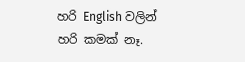හරි English වලින් හරි කමක් නෑ.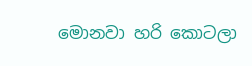මොනවා හරි කොටලා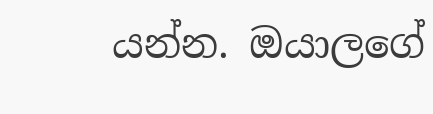යන්න. ඔයාලගේ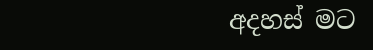අදහස් මට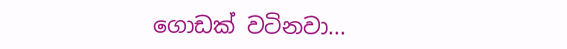ගොඩක් වටිනවා...